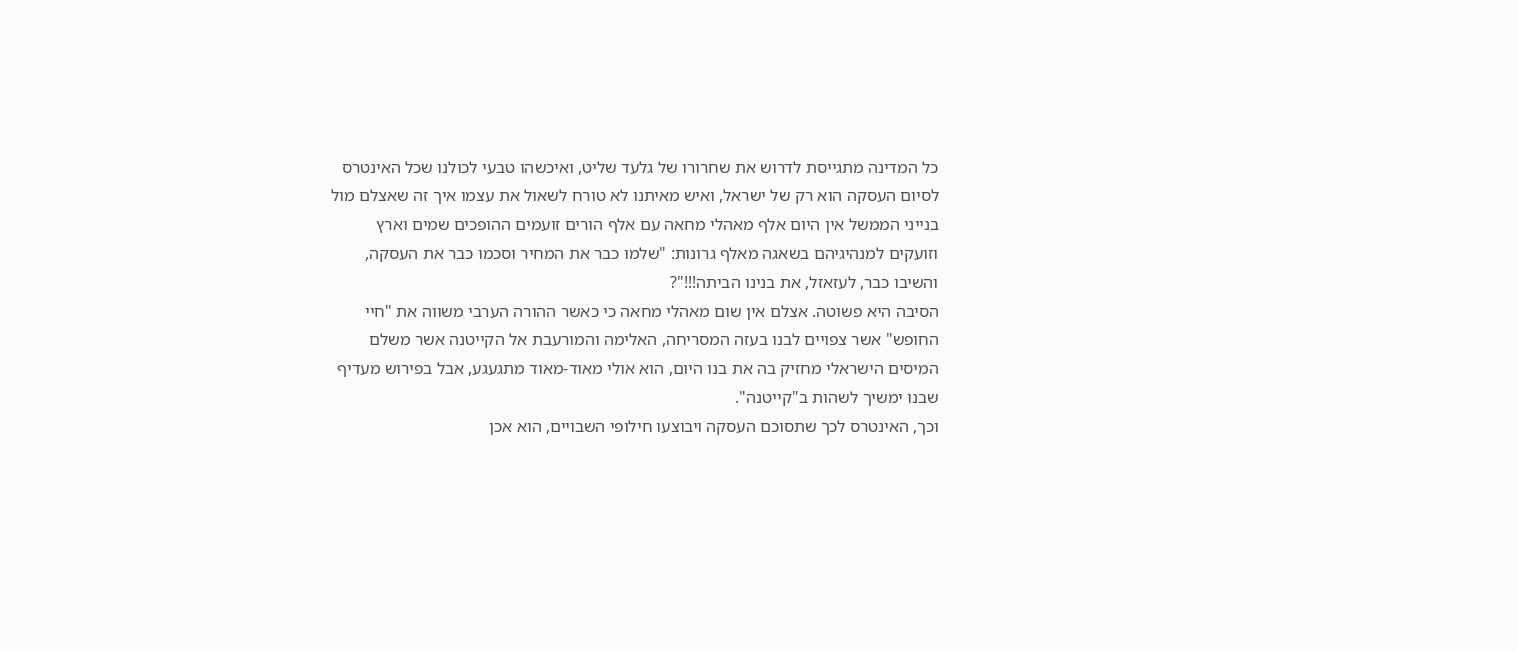כל המדינה מתגייסת לדרוש את שחרורו של גלעד שליט, ואיכשהו טבעי לכולנו שכל האינטרס לסיום העסקה הוא רק של ישראל, ואיש מאיתנו לא טורח לשאול את עצמו איך זה שאצלם מול בנייני הממשל אין היום אלף מאהלי מחאה עם אלף הורים זועמים ההופכים שמים וארץ וזועקים למנהיגיהם בשאגה מאלף גרונות: "שלמו כבר את המחיר וסכמו כבר את העסקה, והשיבו כבר, לעזאזל, את בנינו הביתה!!!"?
הסיבה היא פשוטה. אצלם אין שום מאהלי מחאה כי כאשר ההורה הערבי משווה את "חיי החופש" אשר צפויים לבנו בעזה המסריחה, האלימה והמורעבת אל הקייטנה אשר משלם המיסים הישראלי מחזיק בה את בנו היום, הוא אולי מאוד-מאוד מתגעגע, אבל בפירוש מעדיף שבנו ימשיך לשהות ב"קייטנה".
וכך, האינטרס לכך שתסוכם העסקה ויבוצעו חילופי השבויים, הוא אכן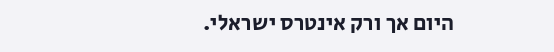היום אך ורק אינטרס ישראלי.